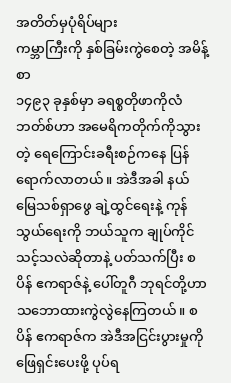အတိတ်မှပုံရိပ်များ
ကမ္ဘာကြီးကို နှစ်ခြမ်းကွဲစေတဲ့ အမိန့်စာ
၁၄၉၃ ခုနှစ်မှာ ခရစ္စတိုဖာကိုလံဘတ်စ်ဟာ အမေရိကတိုက်ကိုသွားတဲ့ ရေကြောင်းခရီးစဉ်ကနေ ပြန်ရောက်လာတယ်။ အဲဒီအခါ နယ်မြေသစ်ရှာဖွေ ချဲ့ထွင်ရေးနဲ့ ကုန်သွယ်ရေးကို ဘယ်သူက ချုပ်ကိုင်သင့်သလဲဆိုတာနဲ့ ပတ်သက်ပြီး စပိန် ဧကရာဇ်နဲ့ ပေါ်တူဂီ ဘုရင်တို့ဟာ သဘောထားကွဲလွဲနေကြတယ်။ စပိန် ဧကရာဇ်က အဲဒီအငြင်းပွားမှုကို ဖြေရှင်းပေးဖို့ ပုပ်ရ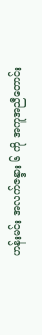ဟန်းမင်း အလက်ဇန္ဒား ၆ ကို အကူအညီတောင်း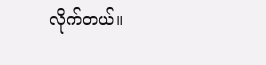လိုက်တယ်။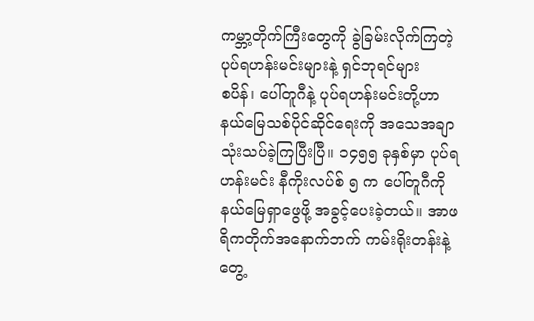ကမ္ဘာ့တိုက်ကြီးတွေကို ခွဲခြမ်းလိုက်ကြတဲ့ ပုပ်ရဟန်းမင်းများနဲ့ ရှင်ဘုရင်များ
စပိန်၊ ပေါ်တူဂီနဲ့ ပုပ်ရဟန်းမင်းတို့ဟာ နယ်မြေသစ်ပိုင်ဆိုင်ရေးကို အသေအချာ သုံးသပ်ခဲ့ကြပြီးပြီ။ ၁၄၅၅ ခုနှစ်မှာ ပုပ်ရဟန်းမင်း နီကိုးလပ်စ် ၅ က ပေါ်တူဂီကို နယ်မြေရှာဖွေဖို့ အခွင့်ပေးခဲ့တယ်။ အာဖရိကတိုက်အနောက်ဘက် ကမ်းရိုးတန်းနဲ့ တွေ့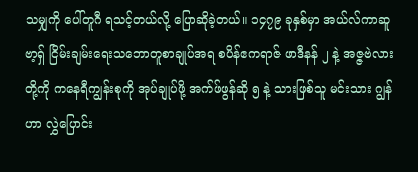သမျှကို ပေါ်တူဂီ ရသင့်တယ်လို့ ပြောဆိုခဲ့တယ်။ ၁၄၇၉ ခုနှစ်မှာ အယ်လ်ကာဆူဗာ့ရှ် ငြိမ်းချမ်းရေးသဘောတူစာချုပ်အရ စပိန်ဧကရာဇ် ဖာဒီနန် ၂ နဲ့ အဇ္ဇဗဲလားတို့ကို ကနေရီကျွန်းစုကို အုပ်ချုပ်ဖို့ အက်ဖ်ဖွန်ဆို ၅ နဲ့ သားဖြစ်သူ မင်းသား ဂျွန် ဟာ လွှဲပြောင်း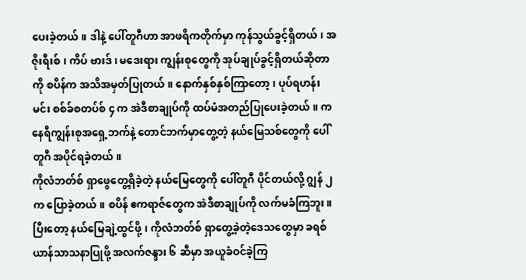ပေးခဲ့တယ်။ ဒါနဲ့ ပေါ်တူဂီဟာ အာဖရိကတိုက်မှာ ကုန်သွယ်ခွင့်ရှိတယ်၊ အဇိုးရီးစ်၊ ကိပ် ဗားဒ်၊ မဒေးရား ကျွန်းစုတွေကို အုပ်ချုပ်ခွင့်ရှိတယ်ဆိုတာကို စပိန်က အသိအမှတ်ပြုတယ်။ နောက်နှစ်နှစ်ကြာတော့၊ ပုပ်ရဟန်းမင်း စစ်ခ်စတပ်စ် ၄ က အဲဒီစာချုပ်ကို ထပ်မံအတည်ပြုပေးခဲ့တယ်။ ကနေရီကျွန်းစုအရှေ့ဘက်နဲ့ တောင်ဘက်မှာတွေ့တဲ့ နယ်မြေသစ်တွေကို ပေါ်တူဂီ အပိုင်ရခဲ့တယ်။
ကိုလံဘတ်စ် ရှာဖွေတွေ့ရှိခဲ့တဲ့ နယ်မြေတွေကို ပေါ်တူဂီ ပိုင်တယ်လို့ ဂျွန် ၂ က ပြောခဲ့တယ်။ စပိန် ဧကရာဇ်တွေက အဲဒီစာချုပ်ကို လက်မခံကြဘူး။ ပြီးတော့ နယ်မြေချဲ့ထွင်ဖို့၊ ကိုလံဘတ်စ် ရှာတွေ့ခဲ့တဲ့ဒေသတွေမှာ ခရစ်ယာန်သာသနာပြုဖို့ အလက်ဇန္ဒား ၆ ဆီမှာ အယူခံဝင်ခဲ့ကြ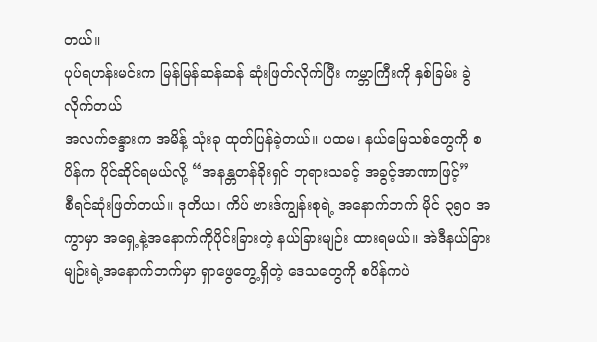တယ်။
ပုပ်ရဟန်းမင်းက မြန်မြန်ဆန်ဆန် ဆုံးဖြတ်လိုက်ပြီး ကမ္ဘာကြီးကို နှစ်ခြမ်း ခွဲလိုက်တယ်
အလက်ဇန္ဒားက အမိန့် သုံးခု ထုတ်ပြန်ခဲ့တယ်။ ပထမ၊ နယ်မြေသစ်တွေကို စပိန်က ပိုင်ဆိုင်ရမယ်လို့ “အနန္တတန်ခိုးရှင် ဘုရားသခင့် အခွင့်အာဏာဖြင့်”
စီရင်ဆုံးဖြတ်တယ်။ ဒုတိယ၊ ကိပ် ဗားဒ်ကျွန်းစုရဲ့ အနောက်ဘက် မိုင် ၃၅၀ အကွာမှာ အရှေ့နဲ့အနောက်ကိုပိုင်းခြားတဲ့ နယ်ခြားမျဉ်း ထားရမယ်။ အဲဒီနယ်ခြားမျဉ်းရဲ့အနောက်ဘက်မှာ ရှာဖွေတွေ့ရှိတဲ့ ဒေသတွေကို စပိန်ကပဲ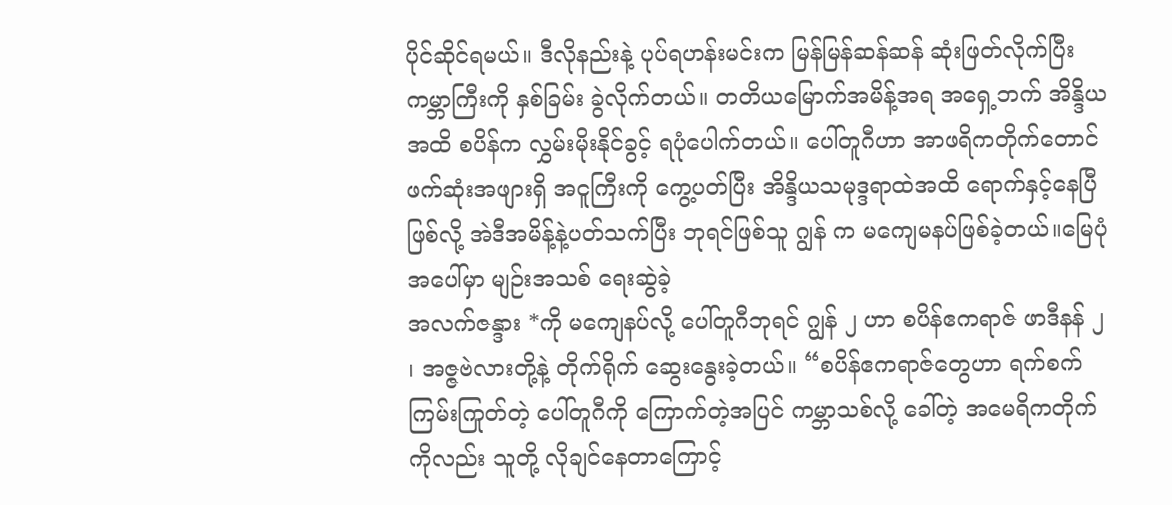ပိုင်ဆိုင်ရမယ်။ ဒီလိုနည်းနဲ့ ပုပ်ရဟန်းမင်းက မြန်မြန်ဆန်ဆန် ဆုံးဖြတ်လိုက်ပြီး ကမ္ဘာကြီးကို နှစ်ခြမ်း ခွဲလိုက်တယ်။ တတိယမြောက်အမိန့်အရ အရှေ့ဘက် အိန္ဒိယအထိ စပိန်က လွှမ်းမိုးနိုင်ခွင့် ရပုံပေါက်တယ်။ ပေါ်တူဂီဟာ အာဖရိကတိုက်တောင်ဖက်ဆုံးအဖျားရှိ အငူကြီးကို ကွေ့ပတ်ပြီး အိန္ဒိယသမုဒ္ဒရာထဲအထိ ရောက်နှင့်နေပြီဖြစ်လို့ အဲဒီအမိန့်နဲ့ပတ်သက်ပြီး ဘုရင်ဖြစ်သူ ဂျွန် က မကျေမနပ်ဖြစ်ခဲ့တယ်။မြေပုံအပေါ်မှာ မျဉ်းအသစ် ရေးဆွဲခဲ့
အလက်ဇန္ဒား *ကို မကျေနပ်လို့ ပေါ်တူဂီဘုရင် ဂျွန် ၂ ဟာ စပိန်ဧကရာဇ် ဖာဒီနန် ၂ ၊ အဇ္ဇဗဲလားတို့နဲ့ တိုက်ရိုက် ဆွေးနွေးခဲ့တယ်။ “စပိန်ဧကရာဇ်တွေဟာ ရက်စက်ကြမ်းကြုတ်တဲ့ ပေါ်တူဂီကို ကြောက်တဲ့အပြင် ကမ္ဘာသစ်လို့ ခေါ်တဲ့ အမေရိကတိုက်ကိုလည်း သူတို့ လိုချင်နေတာကြောင့်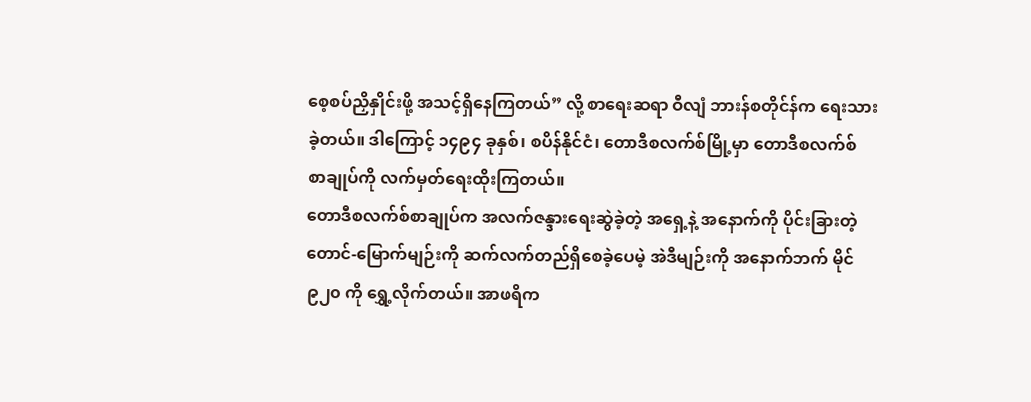စေ့စပ်ညှိနှိုင်းဖို့ အသင့်ရှိနေကြတယ်” လို့ စာရေးဆရာ ဝီလျံ ဘားန်စတိုင်န်က ရေးသားခဲ့တယ်။ ဒါကြောင့် ၁၄၉၄ ခုနှစ်၊ စပိန်နိုင်ငံ၊ တောဒီစလက်စ်မြို့မှာ တောဒီစလက်စ် စာချုပ်ကို လက်မှတ်ရေးထိုးကြတယ်။
တောဒီစလက်စ်စာချုပ်က အလက်ဇန္ဒားရေးဆွဲခဲ့တဲ့ အရှေ့နဲ့ အနောက်ကို ပိုင်းခြားတဲ့ တောင်-မြောက်မျဉ်းကို ဆက်လက်တည်ရှိစေခဲ့ပေမဲ့ အဲဒီမျဉ်းကို အနောက်ဘက် မိုင် ၉၂၀ ကို ရွှေ့လိုက်တယ်။ အာဖရိက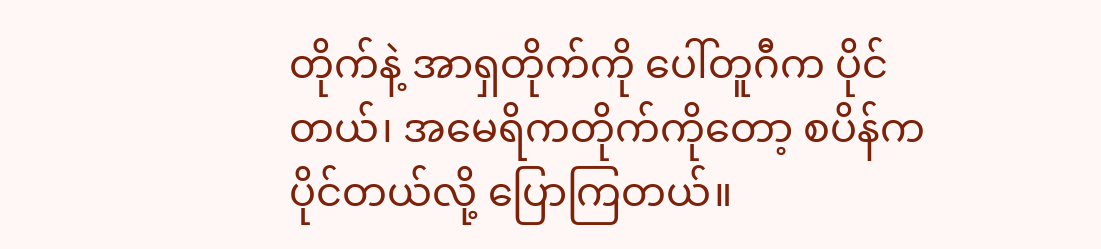တိုက်နဲ့ အာရှတိုက်ကို ပေါ်တူဂီက ပိုင်တယ်၊ အမေရိကတိုက်ကိုတော့ စပိန်ကပိုင်တယ်လို့ ပြောကြတယ်။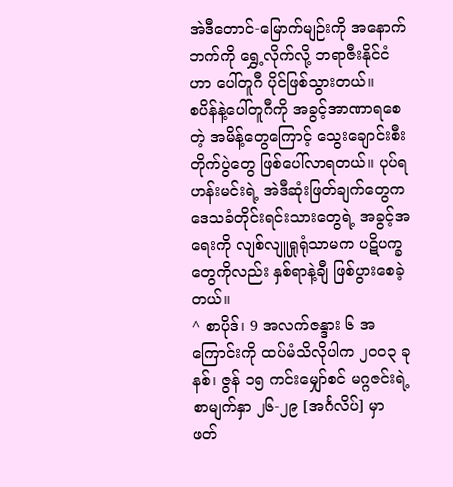အဲဒီတောင်-မြောက်မျဉ်းကို အနောက်ဘက်ကို ရွှေ့လိုက်လို့ ဘရာဇီးနိုင်ငံဟာ ပေါ်တူဂီ ပိုင်ဖြစ်သွားတယ်။
စပိန်နဲ့ပေါ်တူဂီကို အခွင့်အာဏာရစေတဲ့ အမိန့်တွေကြောင့် သွေးချောင်းစီး တိုက်ပွဲတွေ ဖြစ်ပေါ်လာရတယ်။ ပုပ်ရဟန်းမင်းရဲ့ အဲဒီဆုံးဖြတ်ချက်တွေက ဒေသခံတိုင်းရင်းသားတွေရဲ့ အခွင့်အရေးကို လျစ်လျူရှုရုံသာမက ပဋိပက္ခတွေကိုလည်း နှစ်ရာနဲ့ချီ ဖြစ်ပွားစေခဲ့တယ်။
^ စာပိုဒ်၊ 9 အလက်ဇန္ဒား ၆ အကြောင်းကို ထပ်မံသိလိုပါက ၂၀၀၃ ခုနစ်၊ ဇွန် ၁၅ ကင်းမျှော်စင် မဂ္ဂဇင်းရဲ့စာမျက်နှာ ၂၆-၂၉ [အင်္ဂလိပ်] မှာ ဖတ်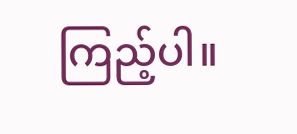ကြည့်ပါ။